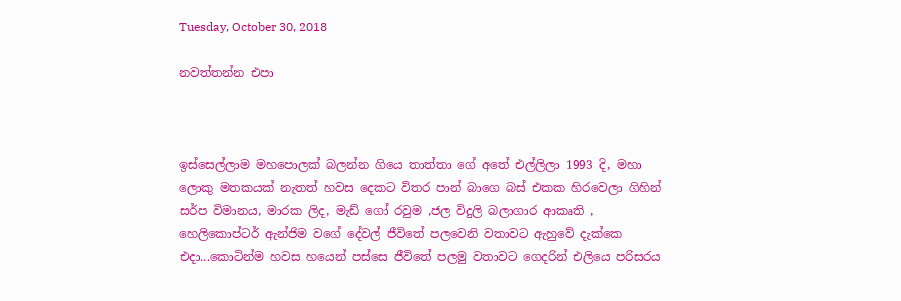Tuesday, October 30, 2018

නවත්තන්න එපා



ඉස්සෙල්ලාම මහපොලක් බලන්න ගියෙ තාත්තා ගේ අතේ එල්ලිලා 1993 දි, මහා ලොකු මතකයක් නැතත් හවස දෙකට විතර පාන් බාගෙ බස් එකක හිරවෙලා ගිහින් සර්ප විමානය, මාරක ලිද, මැඩ් ගෝ රවුම ,ජල විදුලි බලාගාර ආකෘති , හෙලිකොප්ටර් ඇන්ජිම වගේ දේවල් ජීවිතේ පලවෙනි වතාවට ඇහුවේ දැක්කෙ එදා...කොටින්ම හවස හයෙන් පස්සෙ ජීවිතේ පලමු වතාවට ගෙදරින් එලියෙ පරිසරය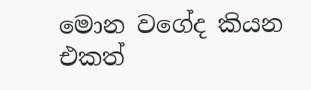මොන වගේද කියන එකත්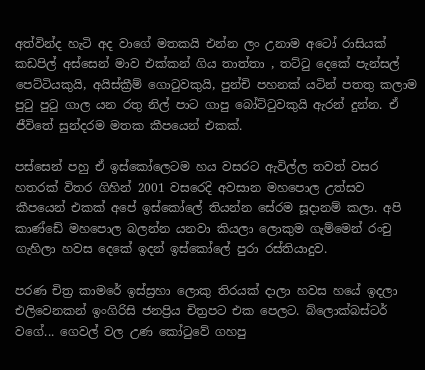අත්වින්ද හැටි අද වාගේ මතකයි එන්න ලං උනාම අටෝ රාසියක් කඩපිල් අස්සෙන් මාව එක්කන් ගිය තාත්තා , තට්ටු දෙකේ පැන්සල් පෙට්ටියකුයි, අයිස්ක්‍රීම් ගොටුවකුයි, පුන්චි පහනක් යටින් පතතු කලාම පුටු පුටු ගාල යන රතු නිල් පාට ගාපු බෝට්ටුවකුයි ඇරන් දුන්න. ඒ ජීවිතේ සුන්දරම මතක කීපයෙන් එකක්.

පස්සෙන් පහු ඒ ඉස්කෝලෙටම හය වසරට ඇවිල්ල තවත් වසර හතරක් විතර ගිහින් 2001 වසරෙදි අවසාන මහපොල උත්සව කීපයෙන් එකක් අපේ ඉස්කෝලේ තියන්න සේරම සූදානම් කලා. අපි කාණ්ඩේ මහපොල බලන්න යනවා කියලා ලොකුම ගැම්මෙන් රංචු ගැහිලා හවස දෙකේ ඉදන් ඉස්කෝලේ පුරා රස්තියාදුව.

පරණ චිත්‍ර කාමරේ ඉස්ස්‍රහා ලොකු තිරයක් දාලා හවස හයේ ඉදලා එලිවෙනකන් ඉංගිරිසි ජනප්‍රිය චිත්‍රපට එක පෙලට. බ්ලොක්බස්ටර් වගේ... ගෙවල් වල උණ කෝටුවේ ගහපු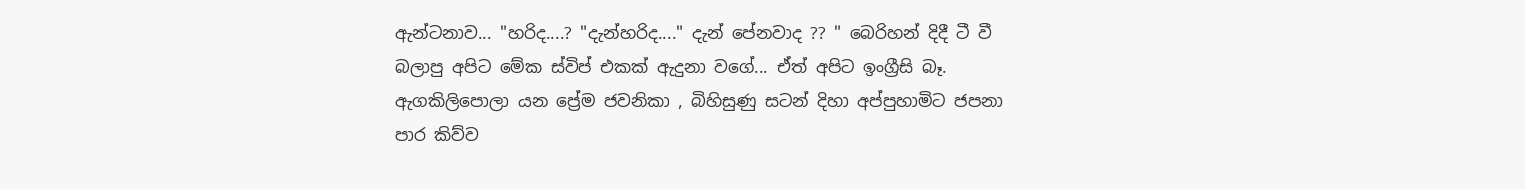ඇන්ටනාව... "හරිද....? "දැන්හරිද...." දැන් පේනවාද ?? " බෙරිහන් දිදී ටී වී බලාපු අපිට මේක ස්විප් එකක් ඇදුනා වගේ... ඒත් අපිට ඉංග්‍රීසි බෑ. ඇගකිලිපොලා යන ප්‍රේම ජවනිකා , බිහිසුණු සටන් දිහා අප්පුහාමිට ජපනා පාර කිව්ව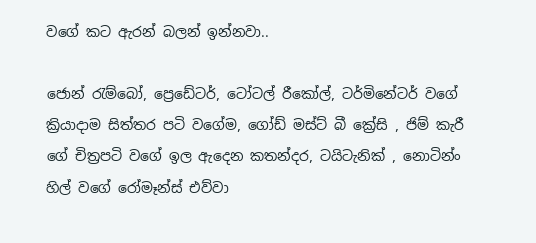වගේ කට ඇරන් බලන් ඉන්නවා..

ජොන් රැම්බෝ, ප්‍රෙඩේටර්, ටෝටල් රීකෝල්, ටර්මිනේටර් වගේ ක්‍රියාදාම සිත්තර පටි වගේම, ගෝඩ් මස්ට් බී ක්‍රේසි , ජිම් කැරී ගේ චිත්‍රපටි වගේ ඉල ඇදෙන කතන්දර, ටයිටැනික් , නොටින්ං හිල් වගේ රෝමෑන්ස් එව්වා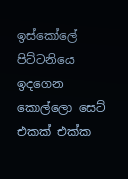ඉස්කෝලේ පිට්ටනියෙ ඉදගෙන කොල්ලො සෙට් එකක් එක්ක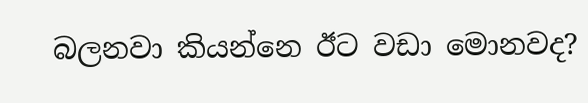බලනවා කියන්නෙ ඊට වඩා මොනවද?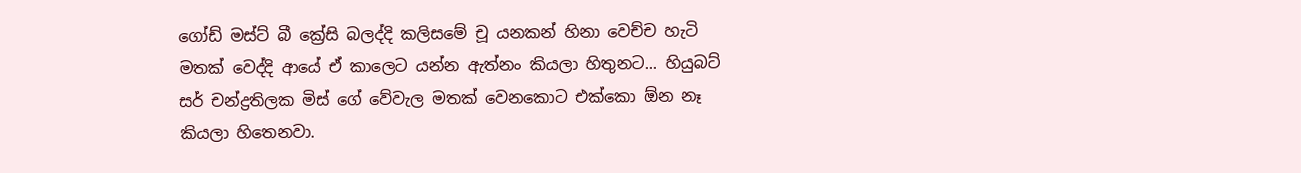ගෝඩ් මස්ට් බී ක්‍රේසි බලද්දි කලිසමේ චූ යනකන් හිනා වෙච්ච හැටි මතක් වෙද්දි ආයේ ඒ කාලෙට යන්න ඇත්නං කියලා හිතුනට... හියුබට් සර් චන්ද්‍රතිලක මිස් ගේ වේවැල මතක් වෙනකොට එක්කො ඕන නෑ කියලා හිතෙනවා.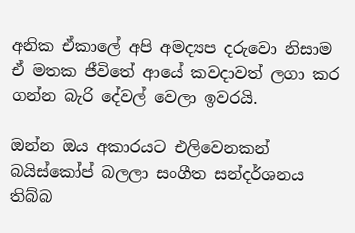අනික ඒකාලේ අපි අමද්‍යප දරුවො නිසාම ඒ මතක ජීවිතේ ආයේ කවදාවත් ලගා කර ගන්න බැරි දේවල් වෙලා ඉවරයි.

ඔන්න ඔය අකාරයට එලිවෙනකන් බයිස්කෝප් බලලා සංගීත සන්දර්ශනය තිබ්බ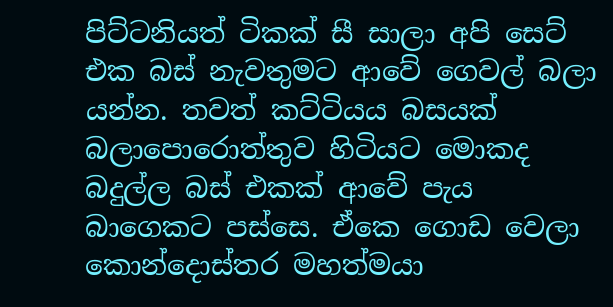පිට්ටනියත් ටිකක් සී සාලා අපි සෙට් එක බස් නැවතුමට ආවේ ගෙවල් බලා යන්න. තවත් කට්ටියය බසයක් බලාපොරොත්තුව හිටියට මොකද බදුල්ල බස් එකක් ආවේ පැය බාගෙකට පස්සෙ. ඒකෙ ගොඩ වෙලා කොන්දොස්තර මහත්මයා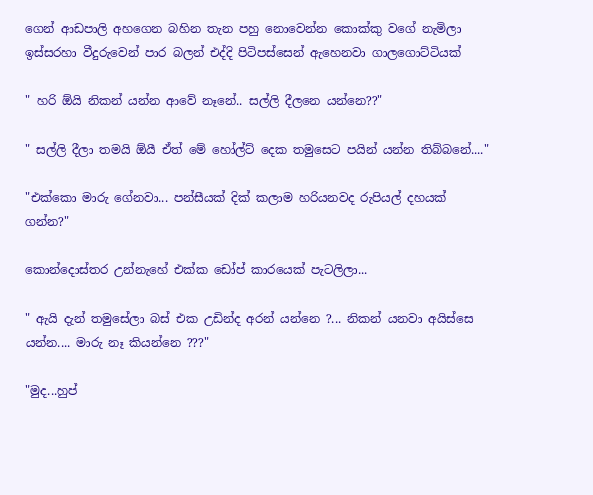ගෙන් ආඩපාලි අහගෙන බහින තැන පහු නොවෙන්න කොක්කු වගේ නැමිලා ඉස්සරහා වීදුරුවෙන් පාර බලන් එද්දි පිටිපස්සෙන් ඇහෙනවා ගාලගොට්ටියක්

" හරි ඕයි නිකන් යන්න ආවේ නෑනේ.. සල්ලි දීලනෙ යන්නෙ??"

" සල්ලි දීලා තමයි ඕයී ඒත් මේ හෝල්ට් දෙක තමුසෙට පයින් යන්න තිබ්බනේ...."

"එක්කො මාරු ගේනවා... පන්සීයක් දික් කලාම හරියනවද රුපියල් දහයක් ගන්න?"

කොන්දොස්තර උන්නැහේ එක්ක ඩෝප් කාරයෙක් පැටලිලා...

" ඇයි දැන් තමුසේලා බස් එක උඩින්ද අරන් යන්නෙ ?... නිකන් යනවා අයිස්සෙ යන්න.... මාරු නෑ කියන්නෙ ???"

"මුද...හුප්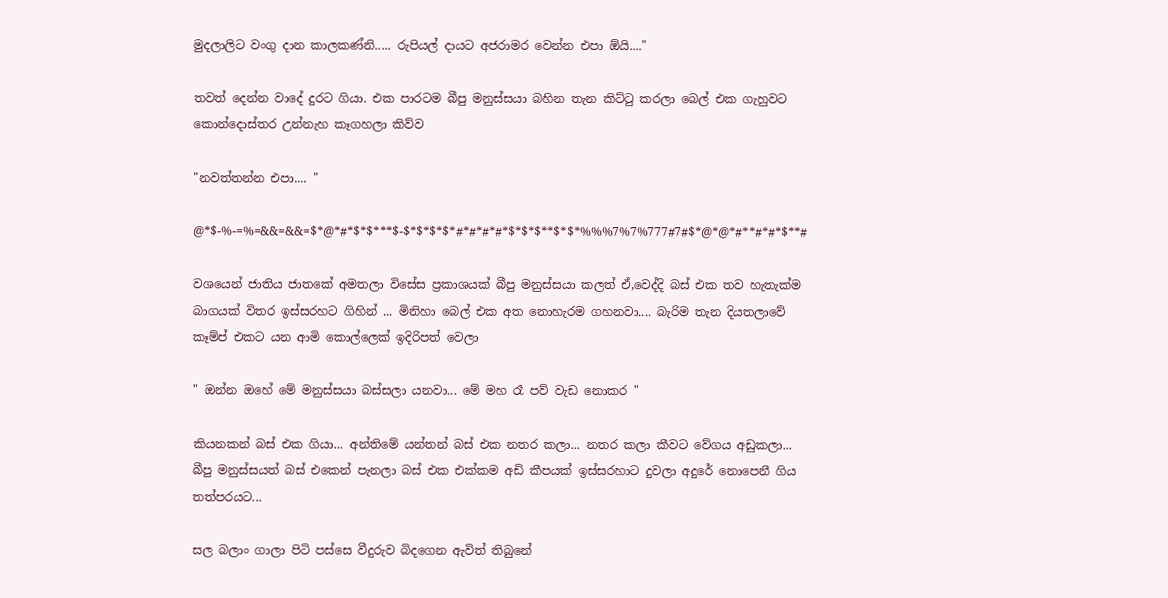මුදලාලිට වංගු දාන කාලකණ්නි..... රුපියල් දායට අජරාමර වෙන්න එපා ඕයි...."

තවත් දෙන්න වාදේ දුරට ගියා. එක පාරටම බීපු මනුස්සයා බහින තැන කිට්ටු කරලා බෙල් එක ගැහුවට කොන්දොස්තර උන්නැහ කෑගහලා කිව්ව

"නවත්තන්න එපා.... "

@*$-%-=%=&&=&&=$*@*#*$*$***$-$*$*$*$*#*#*#*#*$*$*$**$*$*%%%7%7%777#7#$*@*@*#**#*#*$**#

වශයෙන් ජාතිය ජාතකේ අමතලා විසේස ප්‍රකාශයක් බීපු මනුස්සයා කලත් ඒ,වෙද්දි බස් එක තව හැතැක්ම බාගයක් විතර ඉස්සරහට ගිහින් ... මිනිහා බෙල් එක අත නොහැරම ගහනවා.... බැරිම තැන දියතලාවේ කෑම්ප් එකට යන ආමි කොල්ලෙක් ඉදිරිපත් වෙලා

" ඔන්න ඔහේ මේ මනුස්සයා බස්සලා යනවා... මේ මහ රෑ පව් වැඩ නොකර "

කියනකන් බස් එක ගියා... අන්තිමේ යන්තන් බස් එක නතර කලා... නතර කලා කීවට වේගය අඩුකලා... බීපු මනුස්සයත් බස් එකෙන් පැනලා බස් එක එක්කම අඩි කීපයක් ඉස්සරහාට දුවලා අදුරේ නොපෙනී ගිය තත්පරයට...

සල බලාං ගාලා පිටි පස්සෙ වීදුරුව බිදගෙන ඇවිත් තිබුනේ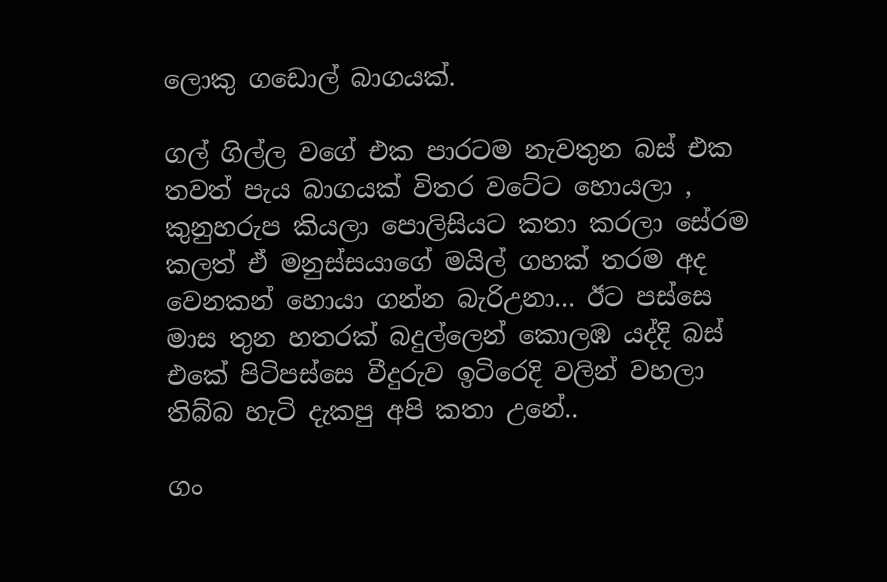ලොකු ගඩොල් බාගයක්.

ගල් ගිල්ල වගේ එක පාරටම නැවතුන බස් එක තවත් පැය බාගයක් විතර වටේට හොයලා , කුනුහරුප කියලා පොලිසියට කතා කරලා සේරම කලත් ඒ මනුස්සයාගේ මයිල් ගහක් තරම අද වෙනකන් හොයා ගන්න බැරිඋනා... ඊට පස්සෙ මාස තුන හතරක් බදුල්ලෙන් කොලඹ යද්දි බස් එකේ පිටිපස්සෙ වීදුරුව ඉටිරෙදි වලින් වහලා තිබ්බ හැටි දැකපු අපි කතා උනේ..

ගං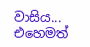වාසිය... එහෙමත්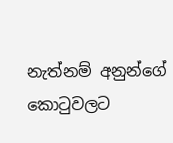නැත්නම් අනුන්ගේ කොටුවලට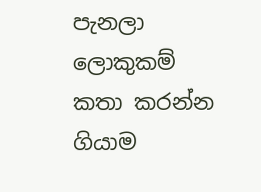පැනලා ලොකුකම් කතා කරන්න ගියාම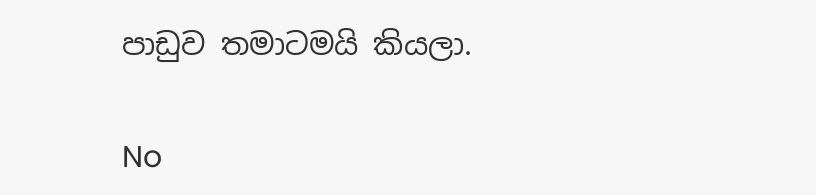පාඩුව තමාටමයි කියලා.

No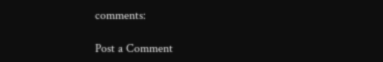comments:

Post a Comment